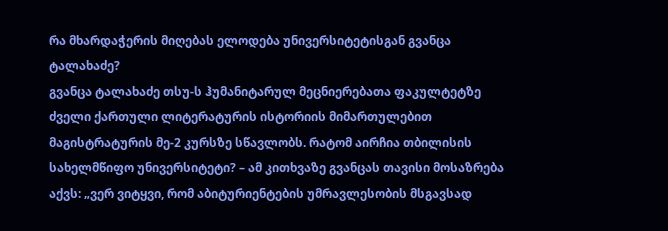რა მხარდაჭერის მიღებას ელოდება უნივერსიტეტისგან გვანცა ტალახაძე?
გვანცა ტალახაძე თსუ-ს ჰუმანიტარულ მეცნიერებათა ფაკულტეტზე ძველი ქართული ლიტერატურის ისტორიის მიმართულებით მაგისტრატურის მე-2 კურსზე სწავლობს. რატომ აირჩია თბილისის სახელმწიფო უნივერსიტეტი? – ამ კითხვაზე გვანცას თავისი მოსაზრება აქვს: „ვერ ვიტყვი, რომ აბიტურიენტების უმრავლესობის მსგავსად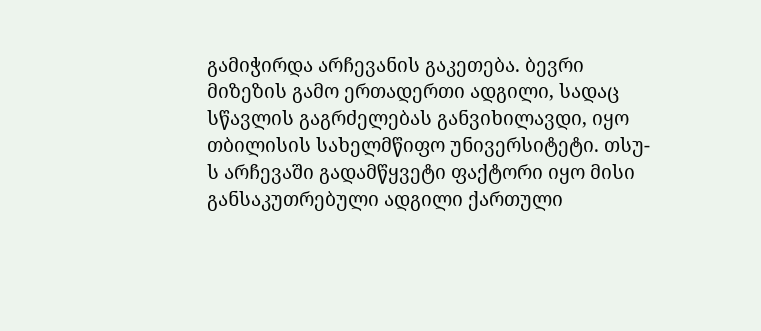გამიჭირდა არჩევანის გაკეთება. ბევრი მიზეზის გამო ერთადერთი ადგილი, სადაც სწავლის გაგრძელებას განვიხილავდი, იყო თბილისის სახელმწიფო უნივერსიტეტი. თსუ-ს არჩევაში გადამწყვეტი ფაქტორი იყო მისი განსაკუთრებული ადგილი ქართული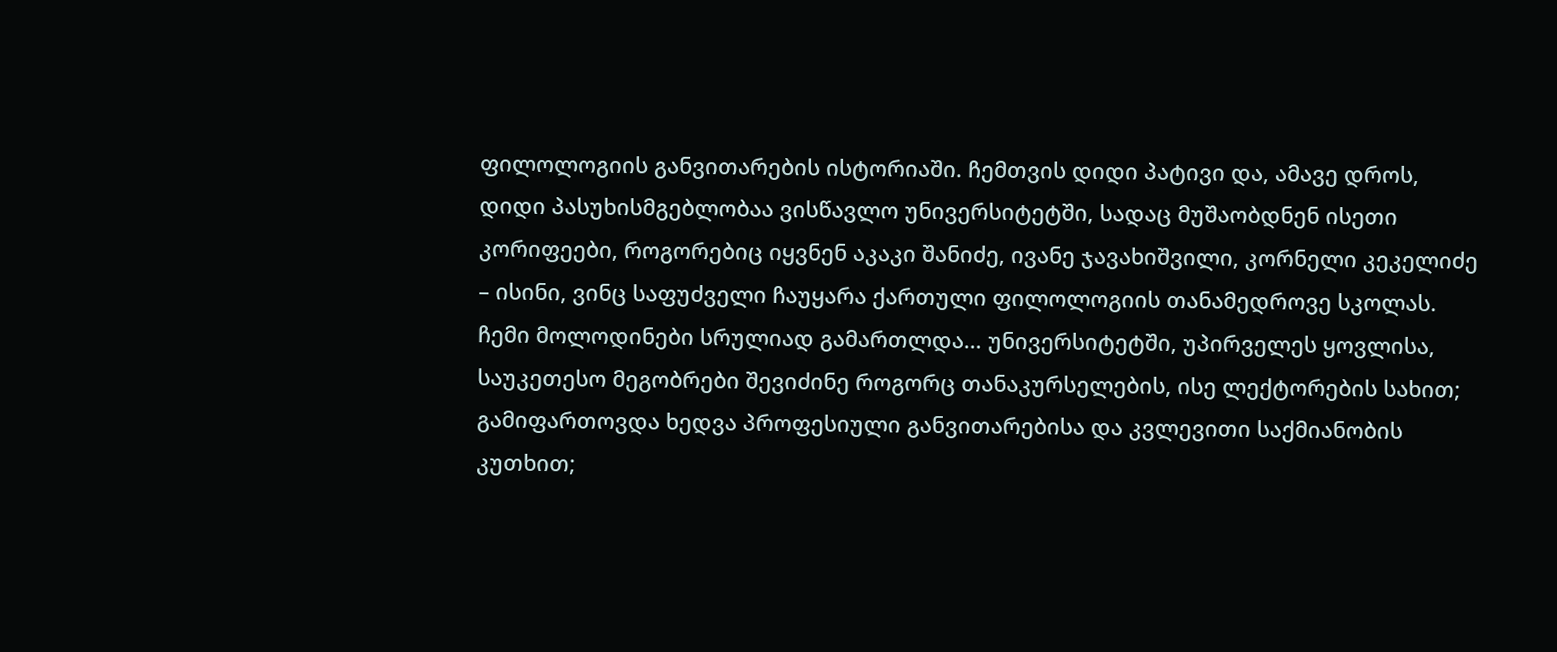ფილოლოგიის განვითარების ისტორიაში. ჩემთვის დიდი პატივი და, ამავე დროს, დიდი პასუხისმგებლობაა ვისწავლო უნივერსიტეტში, სადაც მუშაობდნენ ისეთი კორიფეები, როგორებიც იყვნენ აკაკი შანიძე, ივანე ჯავახიშვილი, კორნელი კეკელიძე – ისინი, ვინც საფუძველი ჩაუყარა ქართული ფილოლოგიის თანამედროვე სკოლას. ჩემი მოლოდინები სრულიად გამართლდა… უნივერსიტეტში, უპირველეს ყოვლისა, საუკეთესო მეგობრები შევიძინე როგორც თანაკურსელების, ისე ლექტორების სახით; გამიფართოვდა ხედვა პროფესიული განვითარებისა და კვლევითი საქმიანობის კუთხით;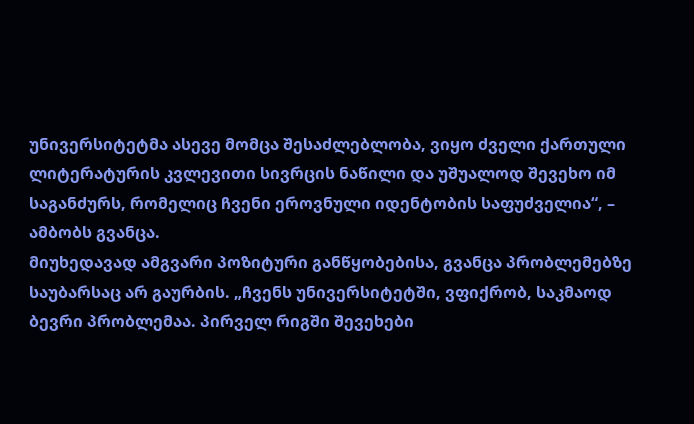უნივერსიტეტმა ასევე მომცა შესაძლებლობა, ვიყო ძველი ქართული ლიტერატურის კვლევითი სივრცის ნაწილი და უშუალოდ შევეხო იმ საგანძურს, რომელიც ჩვენი ეროვნული იდენტობის საფუძველია“, – ამბობს გვანცა.
მიუხედავად ამგვარი პოზიტური განწყობებისა, გვანცა პრობლემებზე საუბარსაც არ გაურბის. „ჩვენს უნივერსიტეტში, ვფიქრობ, საკმაოდ ბევრი პრობლემაა. პირველ რიგში შევეხები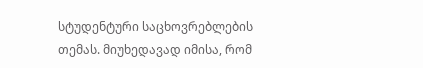სტუდენტური საცხოვრებლების თემას. მიუხედავად იმისა, რომ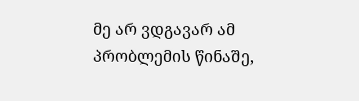მე არ ვდგავარ ამ პრობლემის წინაშე,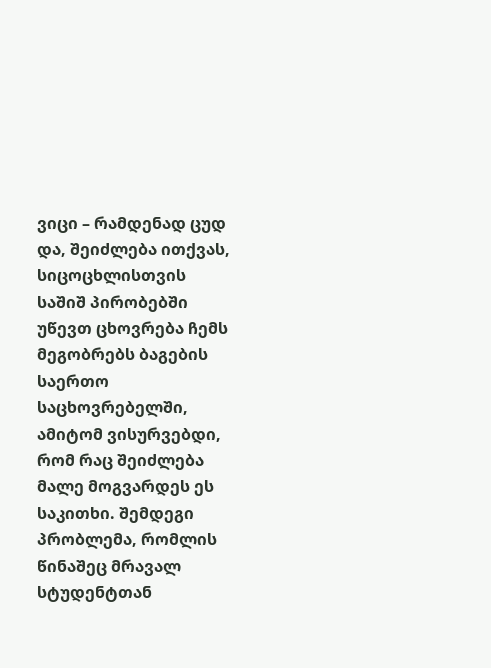ვიცი – რამდენად ცუდ და, შეიძლება ითქვას, სიცოცხლისთვის საშიშ პირობებში უწევთ ცხოვრება ჩემს მეგობრებს ბაგების საერთო საცხოვრებელში, ამიტომ ვისურვებდი, რომ რაც შეიძლება მალე მოგვარდეს ეს საკითხი. შემდეგი პრობლემა, რომლის წინაშეც მრავალ სტუდენტთან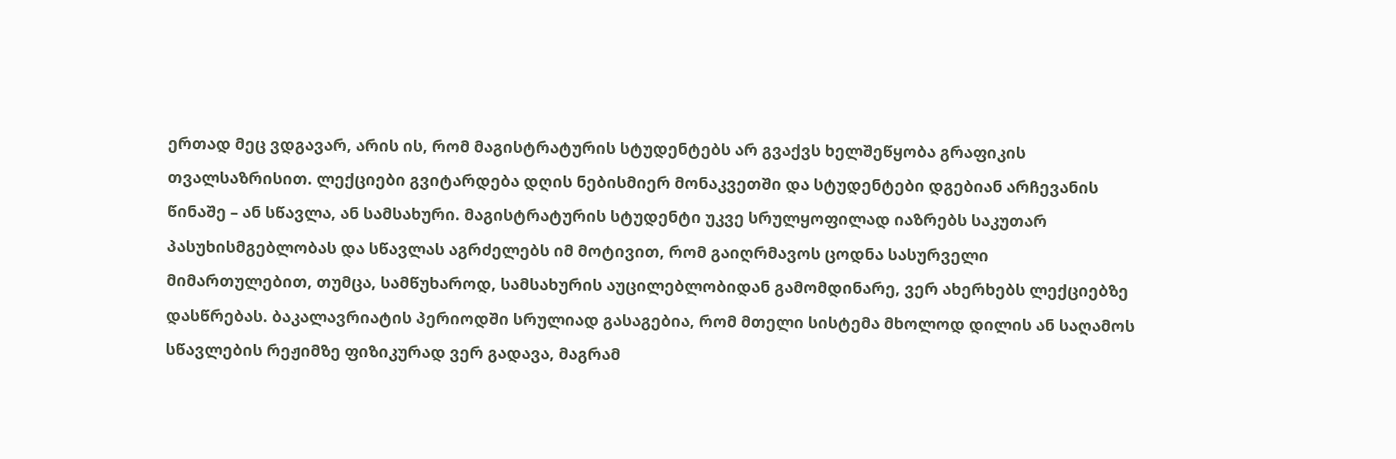ერთად მეც ვდგავარ, არის ის, რომ მაგისტრატურის სტუდენტებს არ გვაქვს ხელშეწყობა გრაფიკის თვალსაზრისით. ლექციები გვიტარდება დღის ნებისმიერ მონაკვეთში და სტუდენტები დგებიან არჩევანის წინაშე – ან სწავლა, ან სამსახური. მაგისტრატურის სტუდენტი უკვე სრულყოფილად იაზრებს საკუთარ პასუხისმგებლობას და სწავლას აგრძელებს იმ მოტივით, რომ გაიღრმავოს ცოდნა სასურველი მიმართულებით, თუმცა, სამწუხაროდ, სამსახურის აუცილებლობიდან გამომდინარე, ვერ ახერხებს ლექციებზე დასწრებას. ბაკალავრიატის პერიოდში სრულიად გასაგებია, რომ მთელი სისტემა მხოლოდ დილის ან საღამოს სწავლების რეჟიმზე ფიზიკურად ვერ გადავა, მაგრამ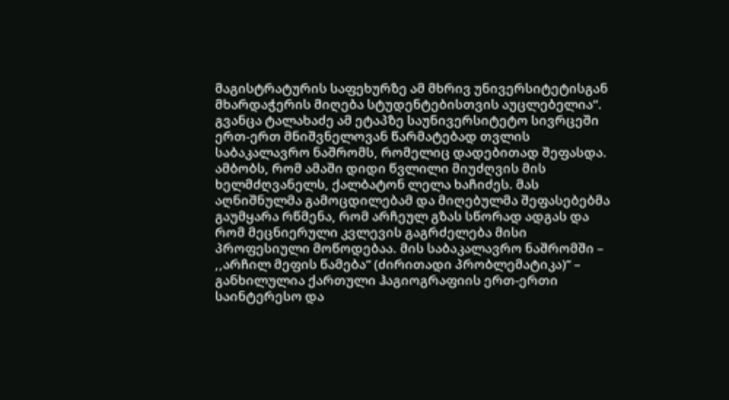მაგისტრატურის საფეხურზე ამ მხრივ უნივერსიტეტისგან მხარდაჭერის მიღება სტუდენტებისთვის აუცლებელია“.
გვანცა ტალახაძე ამ ეტაპზე საუნივერსიტეტო სივრცეში ერთ-ერთ მნიშვნელოვან წარმატებად თვლის საბაკალავრო ნაშრომს, რომელიც დადებითად შეფასდა. ამბობს, რომ ამაში დიდი წვლილი მიუძღვის მის ხელმძღვანელს, ქალბატონ ლელა ხაჩიძეს. მას აღნიშნულმა გამოცდილებამ და მიღებულმა შეფასებებმა გაუმყარა რწმენა, რომ არჩეულ გზას სწორად ადგას და რომ მეცნიერული კვლევის გაგრძელება მისი პროფესიული მოწოდებაა. მის საბაკალავრო ნაშრომში – ,,არჩილ მეფის წამება“ (ძირითადი პრობლემატიკა)“ – განხილულია ქართული ჰაგიოგრაფიის ერთ-ერთი საინტერესო და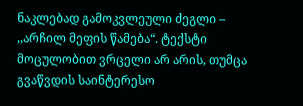ნაკლებად გამოკვლეული ძეგლი – ,,არჩილ მეფის წამება“. ტექსტი მოცულობით ვრცელი არ არის, თუმცა გვაწვდის საინტერესო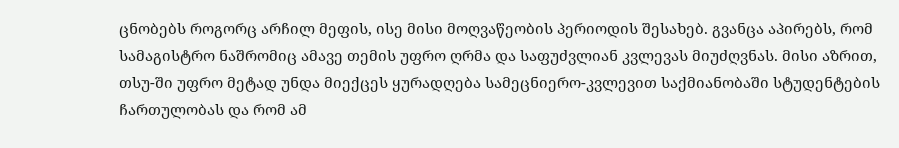ცნობებს როგორც არჩილ მეფის, ისე მისი მოღვაწეობის პერიოდის შესახებ. გვანცა აპირებს, რომ სამაგისტრო ნაშრომიც ამავე თემის უფრო ღრმა და საფუძვლიან კვლევას მიუძღვნას. მისი აზრით, თსუ-ში უფრო მეტად უნდა მიექცეს ყურადღება სამეცნიერო-კვლევით საქმიანობაში სტუდენტების ჩართულობას და რომ ამ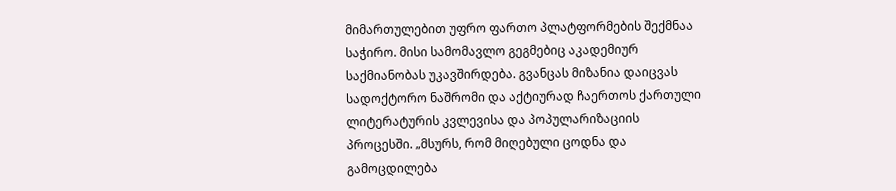მიმართულებით უფრო ფართო პლატფორმების შექმნაა საჭირო. მისი სამომავლო გეგმებიც აკადემიურ საქმიანობას უკავშირდება. გვანცას მიზანია დაიცვას სადოქტორო ნაშრომი და აქტიურად ჩაერთოს ქართული ლიტერატურის კვლევისა და პოპულარიზაციის პროცესში. „მსურს, რომ მიღებული ცოდნა და გამოცდილება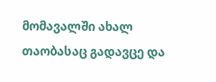მომავალში ახალ თაობასაც გადავცე და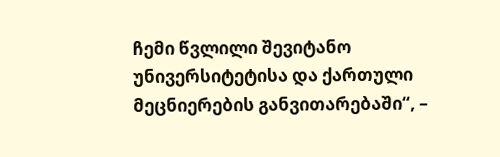ჩემი წვლილი შევიტანო უნივერსიტეტისა და ქართული მეცნიერების განვითარებაში“, –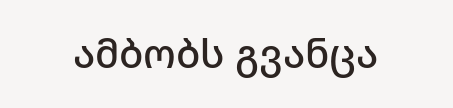ამბობს გვანცა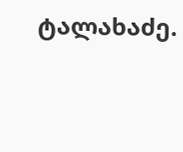ტალახაძე.